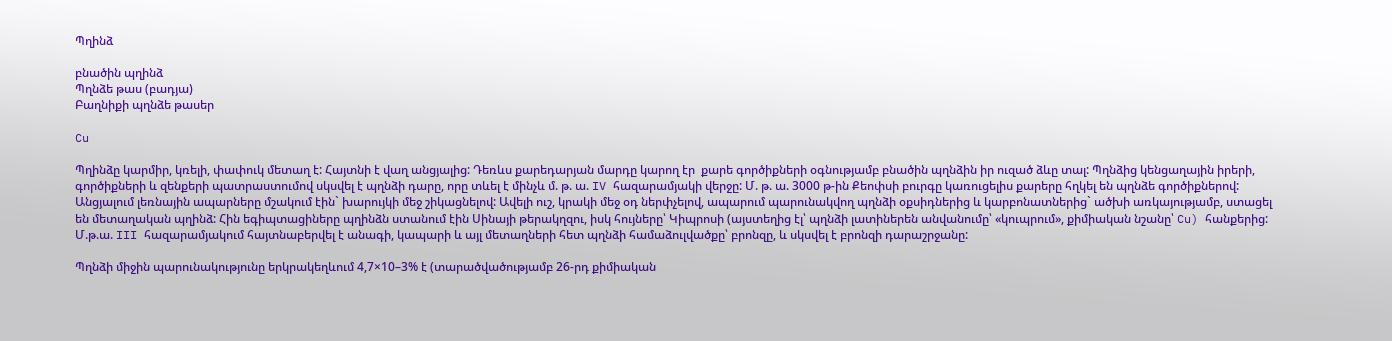Պղինձ

բնածին պղինձ
Պղնձե թաս (բադյա)
Բաղնիքի պղնձե թասեր

Cu

Պղինձը կարմիր, կռելի, փափուկ մետաղ է: Հայտնի է վաղ անցյալից: Դեռևս քարեդարյան մարդը կարող էր  քարե գործիքների օգնությամբ բնածին պղնձին իր ուզած ձևը տալ: Պղնձից կենցաղային իրերի, գործիքների և զենքերի պատրաստումով սկսվել է պղնձի դարը, որը տևել է մինչև մ. թ. ա. IV հազարամյակի վերջը: Մ. թ. ա. 3000 թ-ին Քեոփսի բուրգը կառուցելիս քարերը հղկել են պղնձե գործիքներով: Անցյալում լեռնային ապարները մշակում էին` խարույկի մեջ շիկացնելով: Ավելի ուշ, կրակի մեջ օդ ներփչելով, ապարում պարունակվող պղնձի օքսիդներից և կարբոնատներից` ածխի առկայությամբ, ստացել են մետաղական պղինձ: Հին եգիպտացիները պղինձն ստանում էին Սինայի թերակղզու, իսկ հույները՝ Կիպրոսի (այստեղից էլ՝ պղնձի լատիներեն անվանումը՝ «կուպրում», քիմիական նշանը՝ Cu) հանքերից: Մ.թ.ա. III հազարամյակում հայտնաբերվել է անագի, կապարի և այլ մետաղների հետ պղնձի համաձուլվածքը՝ բրոնզը, և սկսվել է բրոնզի դարաշրջանը:

Պղնձի միջին պարունակությունը երկրակեղևում 4,7×10–3% է (տարածվածությամբ 26-րդ քիմիական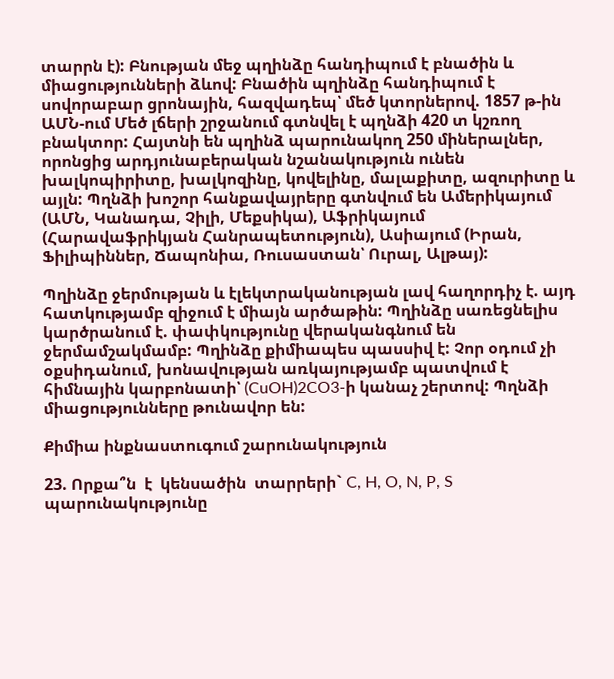տարրն է): Բնության մեջ պղինձը հանդիպում է բնածին և միացությունների ձևով: Բնածին պղինձը հանդիպում է սովորաբար ցրոնային, հազվադեպ՝ մեծ կտորներով. 1857 թ-ին ԱՄՆ-ում Մեծ լճերի շրջանում գտնվել է պղնձի 420 տ կշռող բնակտոր: Հայտնի են պղինձ պարունակող 250 միներալներ, որոնցից արդյունաբերական նշանակություն ունեն խալկոպիրիտը, խալկոզինը, կովելինը, մալաքիտը, ազուրիտը և այլն: Պղնձի խոշոր հանքավայրերը գտնվում են Ամերիկայում (ԱՄՆ, Կանադա, Չիլի, Մեքսիկա), Աֆրիկայում (Հարավաֆրիկյան Հանրապետություն), Ասիայում (Իրան, Ֆիլիպիններ, Ճապոնիա, Ռուսաստան՝ Ուրալ, Ալթայ):

Պղինձը ջերմության և էլեկտրականության լավ հաղորդիչ է. այդ հատկությամբ զիջում է միայն արծաթին: Պղինձը սառեցնելիս կարծրանում է. փափկությունը վերականգնում են ջերմամշակմամբ: Պղինձը քիմիապես պասսիվ է: Չոր օդում չի օքսիդանում, խոնավության առկայությամբ պատվում է հիմնային կարբոնատի՝ (CuOH)2CO3-ի կանաչ շերտով: Պղնձի միացությունները թունավոր են:

Քիմիա ինքնաստուգում շարունակություն

23. Որքա՞ն  է  կենսածին  տարրերի` C, H, O, N, P, S  պարունակությունը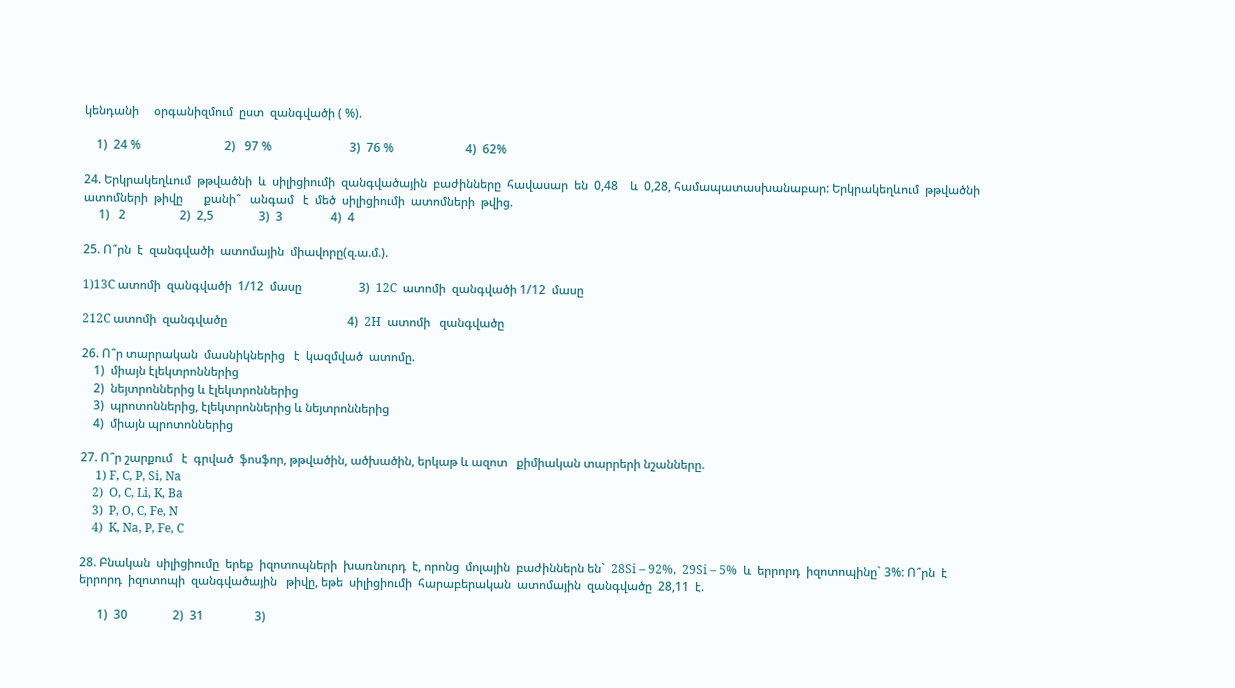կենդանի     օրգանիզմում  ըստ  զանգվածի ( %).

    1)  24 %                            2)   97 %                          3)  76 %                        4)  62%

24. Երկրակեղևում  թթվածնի  և  սիլիցիումի  զանգվածային  բաժինները  հավասար  են  0,48    և  0,28, համապատասխանաբար: Երկրակեղևում  թթվածնի  ատոմների  թիվը       քանի՞   անգամ   է  մեծ  սիլիցիումի  ատոմների  թվից.
     1)   2                  2)  2,5               3)  3                4)  4

25. Ո՞րն  է  զանգվածի  ատոմային  միավորը(զ.ա.մ.).

1)13C ատոմի  զանգվածի  1/12  մասը                   3)  12C  ատոմի  զանգվածի 1/12  մասը

212C ատոմի  զանգվածը                                        4)  2H  ատոմի   զանգվածը

26. Ո՞ր տարրական  մասնիկներից   է  կազմված  ատոմը.
    1)  միայն էլեկտրոններից
    2)  նեյտրոններից և էլեկտրոններից
    3)  պրոտոններից, էլեկտրոններից և նեյտրոններից
    4)  միայն պրոտոններից

27. Ո՞ր շարքում   է  գրված  ֆոսֆոր, թթվածին, ածխածին, երկաթ և ազոտ   քիմիական տարրերի նշանները.
     1) F, C, P, Si, Na
    2)  O, C, Li, K, Ba
    3)  P, O, C, Fe, N
    4)  K, Na, P, Fe, C

28. Բնական  սիլիցիումը  երեք  իզոտոպների  խառնուրդ  է, որոնց  մոլային  բաժիններն են`  28Si – 92%,  29Si – 5%  և  երրորդ  իզոտոպինը` 3%: Ո՞րն  է  երրորդ  իզոտոպի  զանգվածային   թիվը, եթե  սիլիցիումի  հարաբերական  ատոմային  զանգվածը  28,11  է.

      1)  30               2)  31                 3)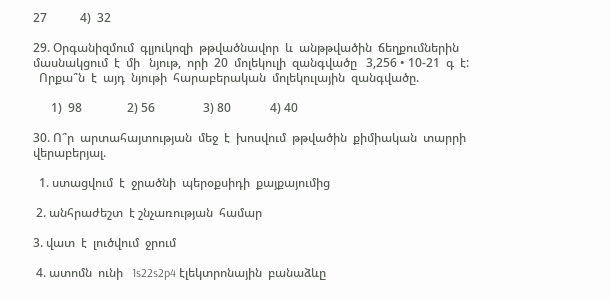27           4)  32

29. Օրգանիզմում  գլյուկոզի  թթվածնավոր  և  անթթվածին  ճեղքումներին  մասնակցում  է  մի   նյութ,  որի  20  մոլեկուլի  զանգվածը   3,256 • 10-21  գ  է:
  Որքա՞ն  է  այդ  նյութի  հարաբերական  մոլեկուլային  զանգվածը.

      1)  98               2) 56                3) 80             4) 40

30. Ո՞ր  արտահայտության  մեջ  է  խոսվում  թթվածին  քիմիական  տարրի  վերաբերյալ.

  1. ստացվում  է  ջրածնի  պերօքսիդի  քայքայումից

 2. անհրաժեշտ  է շնչառության  համար

3. վատ  է  լուծվում  ջրում

 4. ատոմն  ունի   1s22s2p4 էլեկտրոնային  բանաձևը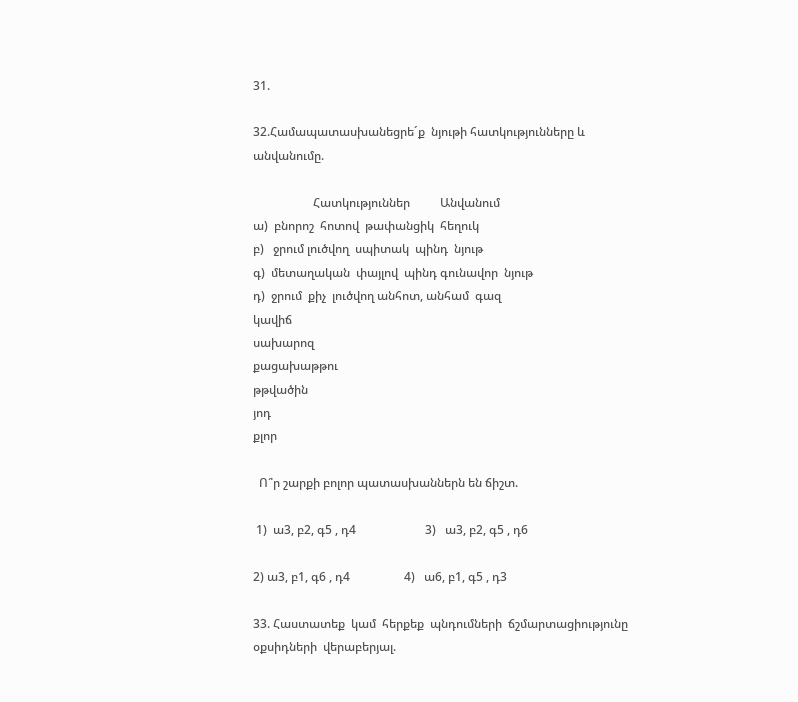31.

32.Համապատասխանեցրե´ք  նյութի հատկությունները և անվանումը.

                    Հատկություններ          Անվանում
ա)  բնորոշ  հոտով  թափանցիկ  հեղուկ
բ)   ջրում լուծվող  սպիտակ  պինդ  նյութ
գ)  մետաղական  փայլով  պինդ գունավոր  նյութ
դ)  ջրում  քիչ  լուծվող անհոտ, անհամ  գազ
կավիճ
սախարոզ
քացախաթթու
թթվածին
յոդ
քլոր

  Ո՞ր շարքի բոլոր պատասխաններն են ճիշտ.

 1)  ա3, բ2, գ5 , դ4                       3)   ա3, բ2, գ5 , դ6

2) ա3, բ1, գ6 , դ4                  4)   ա6, բ1, գ5 , դ3

33. Հաստատեք  կամ  հերքեք  պնդումների  ճշմարտացիությունը  օքսիդների  վերաբերյալ.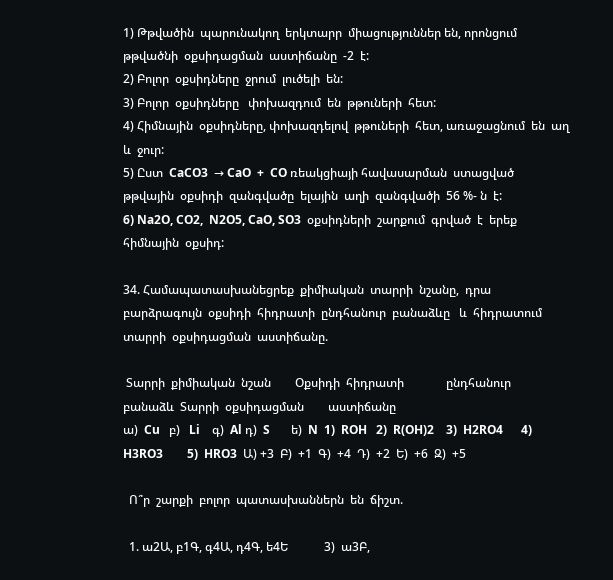1) Թթվածին  պարունակող  երկտարր  միացություններ են, որոնցում  թթվածնի  օքսիդացման  աստիճանը  -2  է:
2) Բոլոր  օքսիդները  ջրում  լուծելի  են:
3) Բոլոր  օքսիդները   փոխազդում  են  թթուների  հետ:
4) Հիմնային  օքսիդները, փոխազդելով  թթուների  հետ, առաջացնում  են  աղ  և  ջուր:
5) Ըստ  CaCO3  → CaO  +  CO ռեակցիայի հավասարման  ստացված  թթվային  օքսիդի  զանգվածը  ելային  աղի  զանգվածի  56 %- ն  է:
6) Na2O, CO2,  N2O5, CaO, SO3  օքսիդների  շարքում  գրված  է  երեք  հիմնային  օքսիդ:

34. Համապատասխանեցրեք  քիմիական  տարրի  նշանը,  դրա  բարձրագույն  օքսիդի  հիդրատի  ընդհանուր  բանաձևը   և  հիդրատում  տարրի  օքսիդացման  աստիճանը.

 Տարրի  քիմիական  նշան        Օքսիդի  հիդրատի              ընդհանուր     բանաձև  Տարրի  օքսիդացման        աստիճանը
ա)  Cu   բ)   Li    գ)  Al դ)  S       ե)  N  1)  ROH   2)  R(OH)2    3)  H2RO4      4)  H3RO3        5)  HRO3  Ա) +3  Բ)  +1  Գ)  +4  Դ)  +2  Ե)  +6  Զ)  +5

  Ո՞ր  շարքի  բոլոր  պատասխաններն  են  ճիշտ.

  1. ա2Ա, բ1Գ, գ4Ա, դ4Գ, ե4Ե            3)  ա3Բ,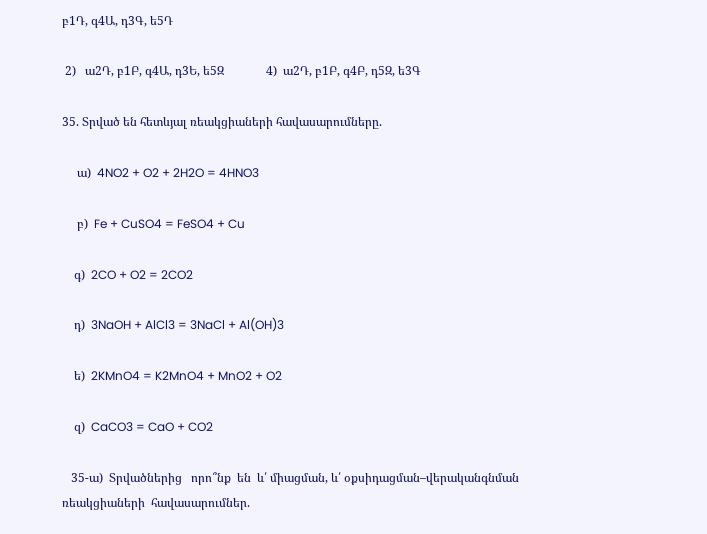բ1Դ, գ4Ա, դ3Գ, ե5Դ

 2)   ա2Դ, բ1Բ, գ4Ա, դ3Ե, ե5Զ              4)  ա2Դ, բ1Բ, գ4Բ, դ5Զ, ե3Գ

35. Տրված են հետևյալ ռեակցիաների հավասարումները.

     ա)  4NO2 + O2 + 2H2O = 4HNO3

     բ)  Fe + CuSO4 = FeSO4 + Cu

    գ)  2CO + O2 = 2CO2

    դ)  3NaOH + AlCl3 = 3NaCl + Al(OH)3

    ե)  2KMnO4 = K2MnO4 + MnO2 + O2

    զ)  CaCO3 = CaO + CO2

   35-ա)  Տրվածներից   որո՞նք  են  և՛ միացման, և՛ օքսիդացման–վերականգնման ռեակցիաների  հավասարումներ.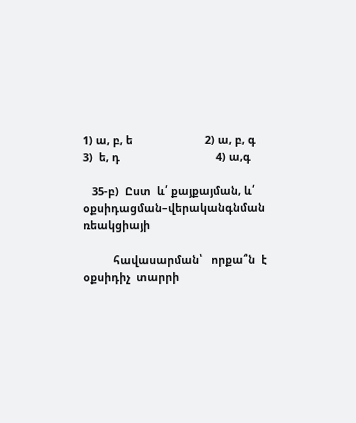1) ա, բ, ե                        2) ա, բ, գ                         3)  ե, դ                                4) ա,գ

   35-բ)  Ըստ  և՛ քայքայման, և՛ օքսիդացման–վերականգնման ռեակցիայի

          հավասարման՝   որքա՞ն  է  օքսիդիչ  տարրի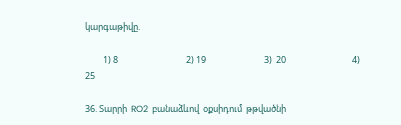կարգաթիվը.

         1) 8                                  2) 19                             3)  20                                 4) 25

36. Տարրի  RO2  բանաձևով  օքսիդում  թթվածնի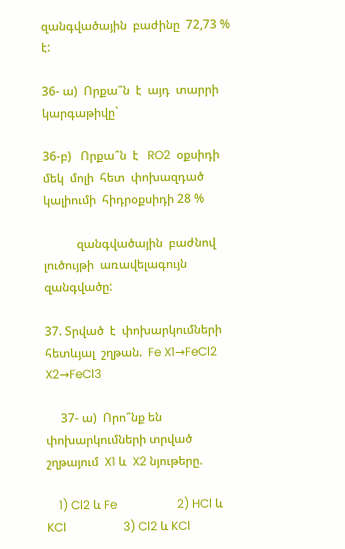զանգվածային  բաժինը  72,73 %  է:

36- ա)  Որքա՞ն  է  այդ  տարրի  կարգաթիվը`

36-բ)   Որքա՞ն  է   RO2  օքսիդի  մեկ  մոլի  հետ  փոխազդած  կալիումի  հիդրօքսիդի 28 %

           զանգվածային  բաժնով  լուծույթի  առավելագույն  զանգվածը:

37. Տրված  է  փոխարկումների  հետևյալ  շղթան.  Fe X1→FeCl2 X2→FeCl3

     37- ա)  Որո՞նք են փոխարկումների տրված շղթայում  X1 և  X2 նյութերը.

    1) Cl2 և Fe                    2) HCl և KCl                   3) Cl2 և KCl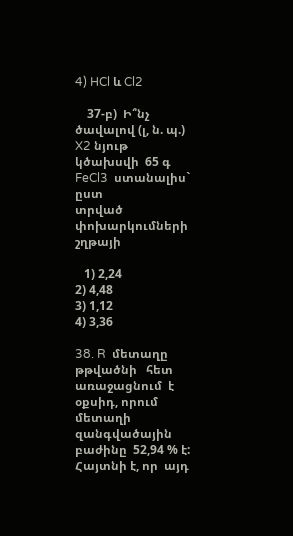4) HCl և Cl2

    37-բ)  Ի՞նչ ծավալով (լ, ն. պ.) X2 նյութ  կծախսվի  65 գ FeCl3  ստանալիս` ըստ               տրված  փոխարկումների շղթայի

   1) 2,24                           2) 4,48                              3) 1,12                              4) 3,36

38. R  մետաղը   թթվածնի   հետ  առաջացնում  է  օքսիդ, որում  մետաղի              զանգվածային  բաժինը  52,94 % է: Հայտնի է, որ  այդ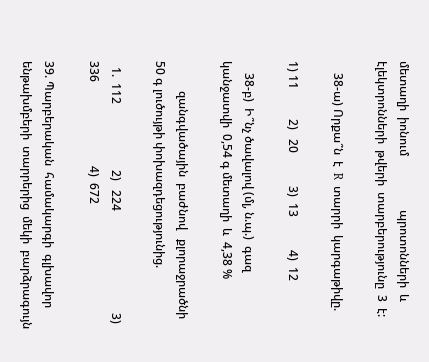մետաղի  իոնում                  պրոտոնների  և էլեկտրոնների  թվերի  տարբերությունը  3  է:

    38-ա) Որքա՞ն  է  R  տարրի  կարգաթիվը.

1) 11          2)   20           3)  13           4)  12

    38-բ)  Ի՞նչ ծավալով (մլ, ն.պ.)  գազ  կանջատվի  0,54 գ մետաղի  և  4,38 %

          զանգվածային  բաժնով   քլորաջրածնի  50 գ լուծույթի փոխազդեցությունից.

  1.  112                      2)   224                                  3)  336                            4)  672

39. Պարբերական  համակարգի  գլխավոր  ենթախմբերի  տարրերից  մեկի  բարձրագույն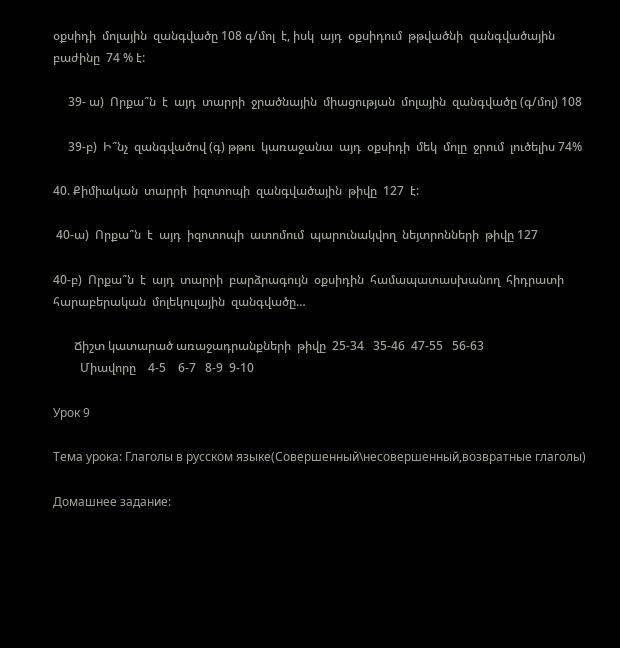օքսիդի  մոլային  զանգվածը 108 գ/մոլ  է, իսկ  այդ  օքսիդում  թթվածնի  զանգվածային  բաժինը  74 % է:

     39- ա)  Որքա՞ն  է  այդ  տարրի  ջրածնային  միացության  մոլային  զանգվածը (գ/մոլ) 108

     39-բ)  Ի՞նչ  զանգվածով (գ) թթու  կառաջանա  այդ  օքսիդի  մեկ  մոլը  ջրում  լուծելիս 74%

40. Քիմիական  տարրի  իզոտոպի  զանգվածային  թիվը  127  է:

 40-ա)  Որքա՞ն  է  այդ  իզոտոպի  ատոմում  պարունակվող  նեյտրոնների  թիվը 127

40-բ)  Որքա՞ն  է  այդ  տարրի  բարձրագույն  օքսիդին  համապատասխանող  հիդրատի հարաբերական  մոլեկուլային  զանգվածը…

       Ճիշտ կատարած առաջադրանքների  թիվը  25-34   35-46  47-55   56-63
         Միավորը    4-5    6-7   8-9  9-10

Урок 9

Тема урока: Глаголы в русском языке(Совершенный\несовершенный,возвратные глаголы)

Домашнее задание: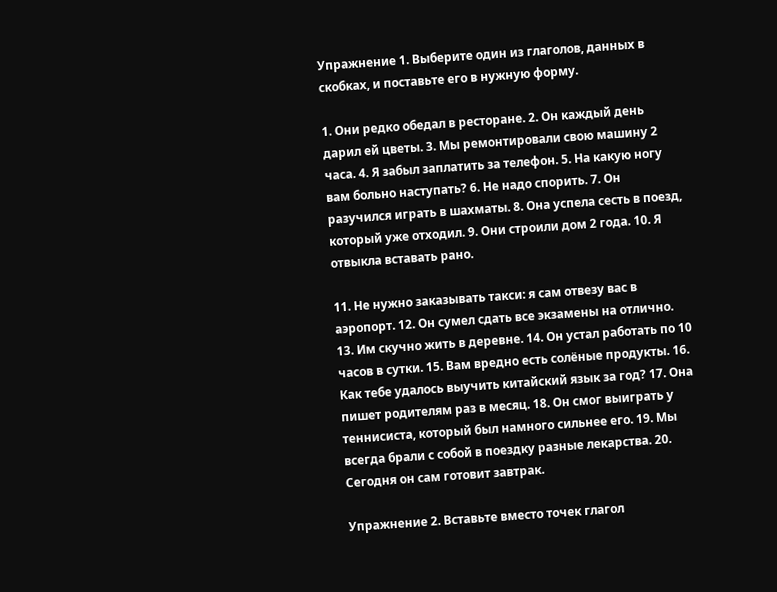Упражнение 1. Выберите один из глаголов, данных в скобках, и поставьте его в нужную форму.

1. Они редко обедал в ресторане. 2. Он каждый день дарил ей цветы. 3. Мы ремонтировали свою машину 2 часа. 4. Я забыл заплатить за телефон. 5. На какую ногу вам больно наступать? 6. Не надо спорить. 7. Он разучился играть в шахматы. 8. Она успела сесть в поезд, который уже отходил. 9. Они строили дом 2 года. 10. Я отвыкла вставать рано.

11. Не нужно заказывать такси: я сам отвезу вас в аэропорт. 12. Он сумел сдать все экзамены на отлично. 13. Им скучно жить в деревне. 14. Он устал работать по 10 часов в сутки. 15. Вам вредно есть солёные продукты. 16. Как тебе удалось выучить китайский язык за год? 17. Она пишет родителям раз в месяц. 18. Он смог выиграть у теннисиста, который был намного сильнее его. 19. Мы всегда брали с собой в поездку разные лекарства. 20. Сегодня он сам готовит завтрак.

Упражнение 2. Вставьте вместо точек глагол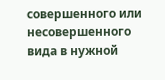совершенного или несовершенного вида в нужной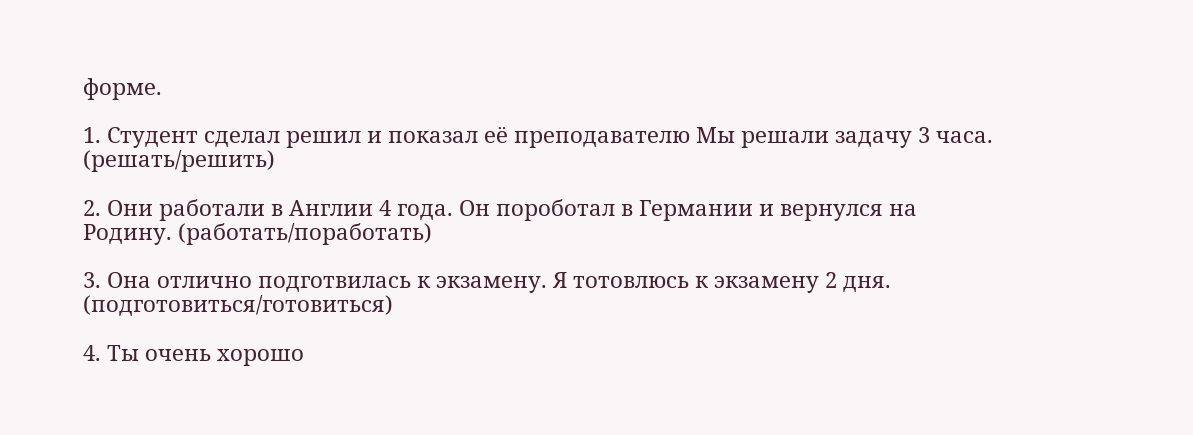форме.

1. Студент сделал решил и показал её преподавателю Мы решали задачу 3 часа. (решать/решить)

2. Они работали в Англии 4 года. Он пороботал в Германии и вернулся на Родину. (работать/поработать)

3. Она отлично подготвилась к экзамену. Я тотовлюсь к экзамену 2 дня. (подготовиться/готовиться)

4. Ты очень хорошо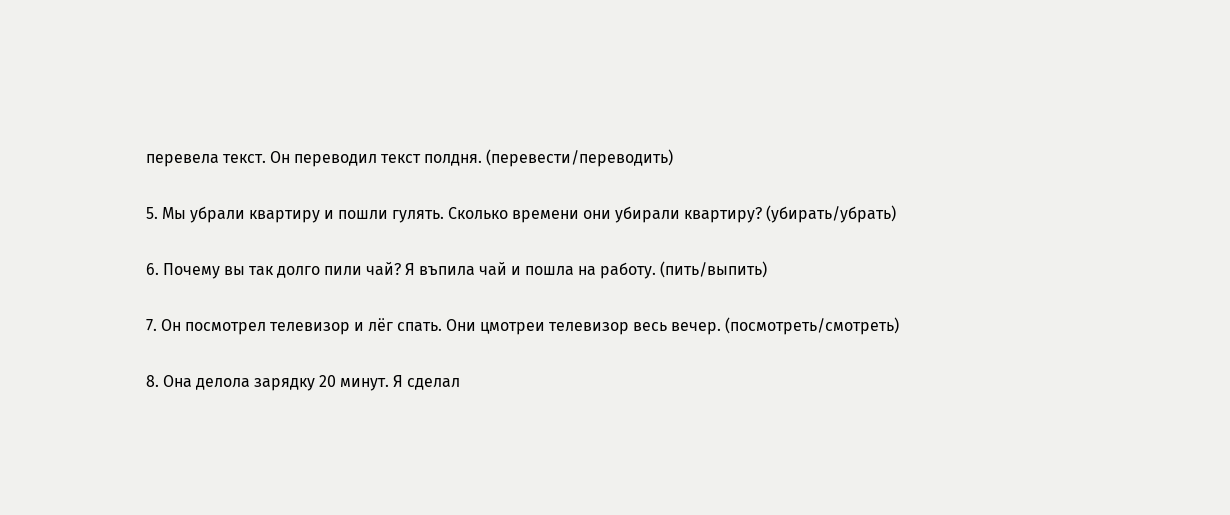перевела текст. Он переводил текст полдня. (перевести/переводить)

5. Мы убрали квартиру и пошли гулять. Сколько времени они убирали квартиру? (убирать/убрать)

6. Почему вы так долго пили чай? Я въпила чай и пошла на работу. (пить/выпить)

7. Он посмотрел телевизор и лёг спать. Они цмотреи телевизор весь вечер. (посмотреть/смотреть)

8. Она делола зарядку 20 минут. Я сделал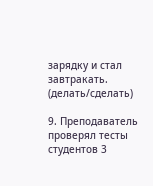зарядку и стал завтракать. (делать/сделать)

9. Преподаватель проверял тесты студентов 3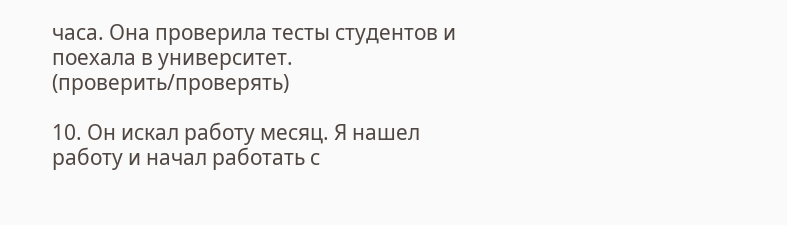часа. Она проверила тесты студентов и поехала в университет. (проверить/проверять)

10. Он искал работу месяц. Я нашел работу и начал работать с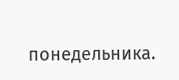понедельника.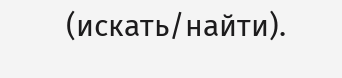(искать/найти).